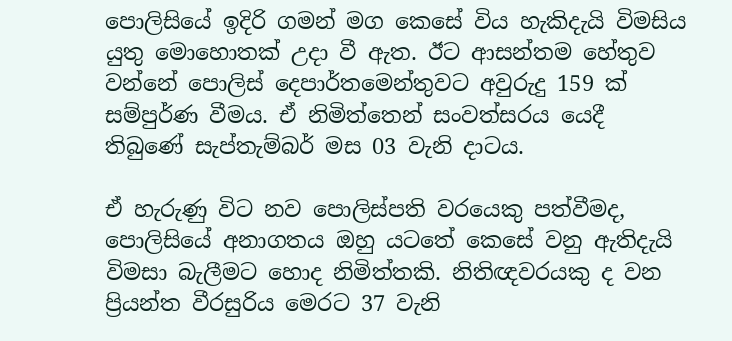පොලිසියේ ඉදිරි ගමන් මග කෙසේ විය හැකිදැයි විමසිය යුතු මොහොතක් උදා වී ඇත. ඊට ආසන්තම හේතුව වන්නේ පොලිස් දෙපාර්තමෙන්තුවට අවුරුදු 159 ක් සම්පුර්ණ වීමය. ඒ නිමිත්තෙන් සංවත්සරය යෙදී තිබුණේ සැප්තැම්බර් මස 03 වැනි දාටය.

ඒ හැරුණු විට නව පොලිස්පති වරයෙකු පත්වීමද, පොලිසියේ අනාගතය ඔහු යටතේ කෙසේ වනු ඇතිදැයි විමසා බැලීමට හොද නිමිත්තකි. නිතිඥවරයකු ද වන ප්‍රියන්ත වීරසුරිය මෙරට 37 වැනි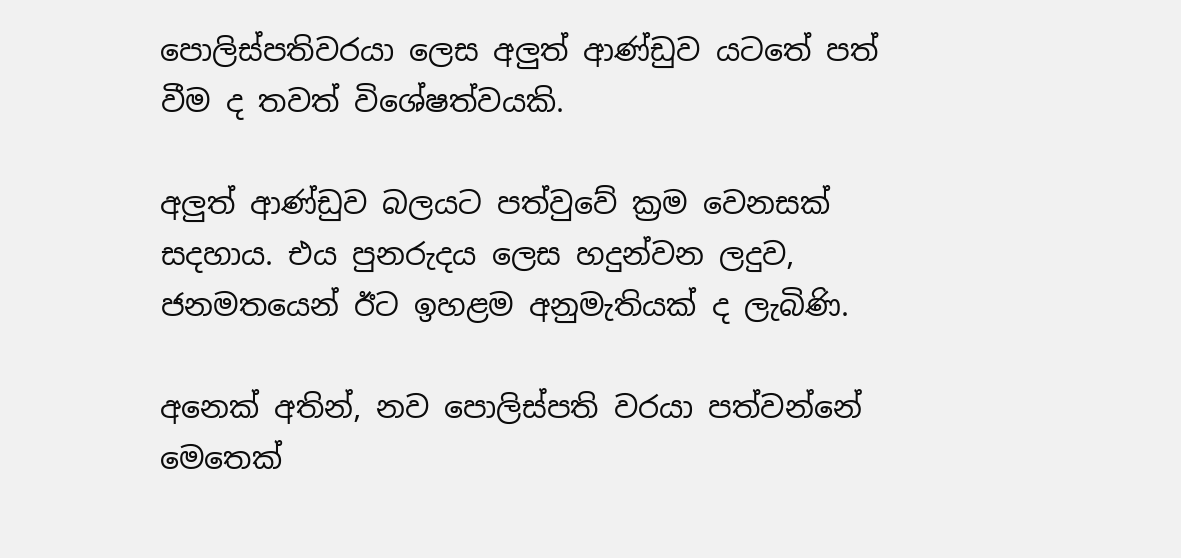පොලිස්පතිවරයා ලෙස අලුත් ආණ්ඩුව යටතේ පත් වීම ද තවත් විශේෂත්වයකි.

අලුත් ආණ්ඩුව බලයට පත්වුවේ ක්‍රම වෙනසක් සදහාය. එය පුනරුදය ලෙස හදුන්වන ලදුව, ජනමතයෙන් ඊට ඉහළම අනුමැතියක් ද ලැබිණි.

අනෙක් අතින්, නව පොලිස්පති වරයා පත්වන්නේ මෙතෙක්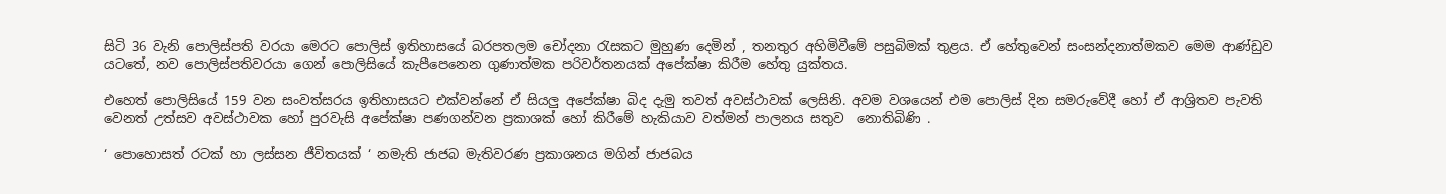සිටි 36 වැනි පොලිස්පති වරයා මෙරට පොලිස් ඉතිහාසයේ බරපතලම චෝදනා රැසකට මුහුණ දෙමින් , තනතුර අහිමිවීමේ පසුබිමක් තුළය. ඒ හේතුවෙන් සංසන්දනාත්මකව මෙම ආණ්ඩුව යටතේ, නව පොලිස්පතිවරයා ගෙන් පොලිසියේ කැපීපෙනෙන ගුණාත්මක පරිවර්තනයක් අපේක්ෂා කිරීම හේතු යුක්තය.

එහෙත් පොලිසියේ 159 වන සංවත්සරය ඉතිහාසයට එක්වන්නේ ඒ සියලු අපේක්ෂා බිද දැමු තවත් අවස්ථාවක් ලෙසිනි. අවම වශයෙන් එම පොලිස් දින සමරුවේදී හෝ ඒ ආශ්‍රිතව පැවති වෙනත් උත්සව අවස්ථාවක හෝ පුරවැසි අපේක්ෂා පණගන්වන ප්‍රකාශක් හෝ කිරීමේ හැකියාව වත්මන් පාලනය සතුව  නොතිබිණි .

‘ පොහොසත් රටක් හා ලස්සන ජීවිතයක් ‘ නමැති ජාජබ මැතිවරණ ප්‍රකාශනය මගින් ජාජබය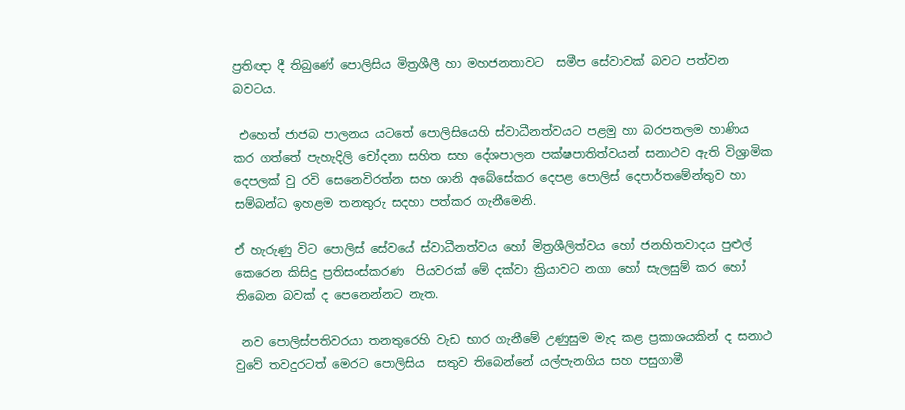ප්‍රති‍ඥා දී තිබුණේ පොලිසිය මිත්‍රශීලී හා මහජනතාවට  සමීප සේවාවක් බවට පත්වන බවටය.

 එහෙත් ජාජබ පාලනය යටතේ පොලිසියෙහි ස්වාධීනත්වයට පළමු හා බරපතලම හාණිය කර ගත්තේ පැහැදිලි චෝදනා සහිත සහ දේශපාලන පක්ෂපාතිත්වයන් සනාථව ඇති විශ්‍රාමික දෙපලක් වු රවි සෙනෙවිරත්න සහ ශානි අබේසේකර දෙපළ පොලිස් දෙපාර්තමේන්තුව හා සම්බන්ධ ඉහළම තනතුරු සදහා පත්කර ගැනීමෙනි.

ඒ හැරුණු විට පොලිස් සේවයේ ස්වාධීනත්වය හෝ මිත්‍රශීලිත්වය හෝ ජනහිතවාදය පුළුල් කෙරෙන කිසිදු ප්‍රතිසංස්කරණ  පියවරක් මේ දක්වා ක්‍රියාවට නගා හෝ සැලසුම් කර හෝ තිබෙන බවක් ද පෙනෙන්නට නැත.

 නව පොලිස්පතිවරයා තනතුරෙහි වැඩ භාර ගැනීමේ උණුසුම මැද කළ ප්‍රකාශයකින් ද සනාථ වුවේ තවදුරටත් මෙරට පොලිසිය  සතුව තිබෙන්නේ යල්පැනගිය සහ පසුගාමී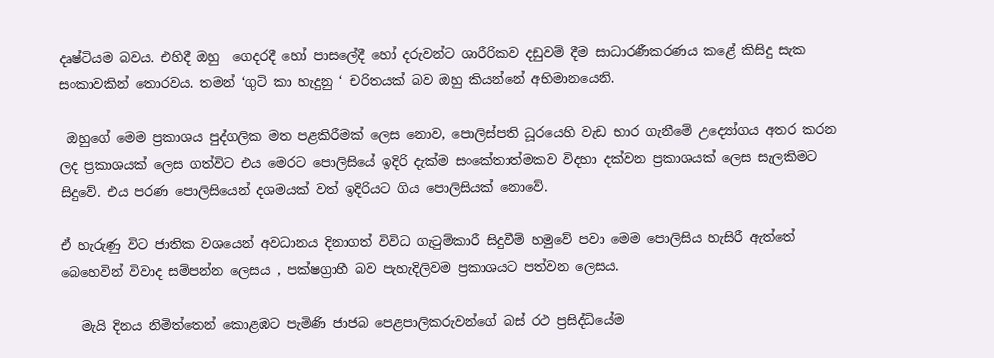දෘෂ්ටියම බවය. එහිදී ඔහු  ගෙදරදී හෝ පාසලේදී හෝ දරුවන්ට ශාරීරිකව දඩුවම් දීම සාධාරණීකරණය කළේ කිසිදු සැක සංකාවකින් තොරවය. තමන් ‘ගුටි කා හැදුනු ‘ චරිතයක් බව ඔහු කියන්නේ අභිමානයෙනි.

 ඔහුගේ මෙම ප්‍රකාශය පුද්ගලික මත පළකිරීමක් ලෙස නොව, පොලිස්පති ධූරයෙහි වැඩ භාර ගැනීමේ උද්‍යෝගය අතර කරන ලද ප්‍රකාශයක් ලෙස ගත්විට එය මෙරට පොලිසියේ ඉදිරි දැක්ම සංකේතාත්මකව විදහා දක්වන ප්‍රකාශයක් ලෙස සැලකිමට සිදුවේ. එය පරණ පොලිසියෙන් දශමයක් වත් ඉදිරියට ගිය පොලිසියක් නොවේ.

ඒ හැරුණු විට ජාතික වශයෙන් අවධානය දිනාගත් විවිධ ගැටුම්කාරී සිදුවීම් හමුවේ පවා මෙම පොලිසිය හැසිරී ඇත්තේ බෙහෙවින් විවාද සම්පන්න ලෙසය , පක්ෂග්‍රාහී බව පැහැදිලිවම ප්‍රකාශයට පත්වන ලෙසය.

   මැයි දිනය නිමිත්තෙන් කොළඹට පැමිණි ජාජබ පෙළපාලිකරුවන්ගේ බස් රථ ප්‍රසිද්ධියේම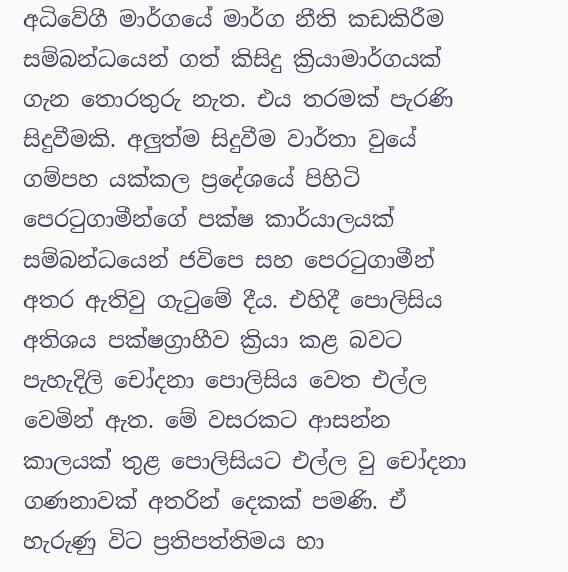අධිවේගී මාර්ගයේ මාර්ග නීති කඩකිරීම සම්බන්ධයෙන් ගත් කිසිදු ක්‍රියාමාර්ගයක් ගැන තොරතුරු නැත. එය තරමක් පැරණි සිදුවීමකි. අලුත්ම සිදුවීම වාර්තා වුයේ ගම්පහ යක්කල ප්‍රදේශයේ පිහිටි පෙරටුගාමීන්ගේ පක්ෂ කාර්යාලයක් සම්බන්ධයෙන් ජවිපෙ සහ පෙරටුගාමීන් අතර ඇතිවු ගැටුමේ දීය. එහිදී පොලිසිය අතිශය පක්ෂග්‍රාහීව ක්‍රියා කළ බවට පැහැදිලි චෝදනා පොලිසිය වෙත එල්ල වෙමින් ඇත. මේ වසරකට ආසන්න කාලයක් තුළ පොලිසියට එල්ල වු චෝදනා ගණනාවක් අතරින් දෙකක් පමණි. ඒ හැරුණු විට ප්‍රතිපත්තිමය හා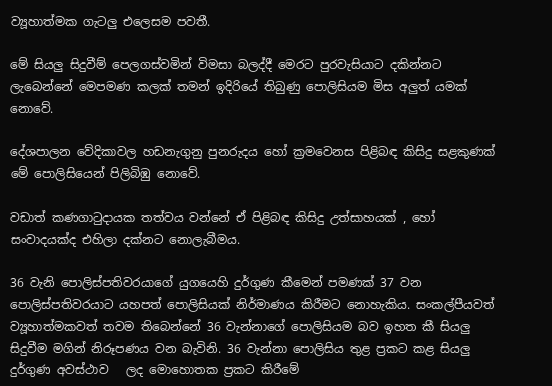ව්‍යූහාත්මක ගැටලු එලෙසම පවතී.

මේ සියලු සිදුවීම් පෙලගස්වමින් විමසා බලද්දී මෙරට පුරවැසියාට දකින්නට ලැබෙන්නේ මෙපමණ කලක් තමන් ඉදිරියේ තිබුණු පොලිසියම මිස අලුත් යමක් නොවේ.

දේශපාලන වේදිකාවල හඩනැගුනු පුනරුදය හෝ ක්‍රමවෙනස පිළිබඳ කිසිදු සළකුණක් මේ පොලිසියෙන් පිලිබිඹු නොවේ.

වඩාත් කණගාටුදායක තත්වය වන්නේ ඒ පිළිබඳ කිසිදු උත්සාහයක් , හෝ සංවාදයක්ද එහිලා දක්නට නොලැබීමය.

36 වැනි පොලිස්පතිවරයාගේ යුගයෙහි දුර්ගුණ කීමෙන් පමණක් 37 වන පොලිස්පතිවරයාට යහපත් පොලිසියක් නිර්මාණය කිරීමට නොහැකිය. සංකල්පීයවත් ව්‍යූහාත්මකවත් තවම තිබෙන්නේ 36 වැන්නාගේ පොලිසියම බව ඉහත කී සියලු සිදුවීම මගින් නිරූපණය වන බැවිනි. 36 වැන්නා පොලිසිය තුළ ප්‍රකට කළ සියලු දුර්ගුණ අවස්ථාව   ලද මොහොතක ප්‍රකට කිරීමේ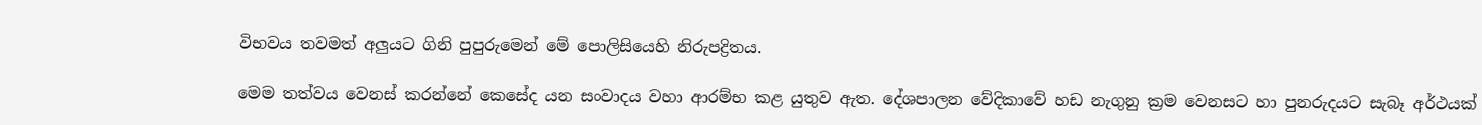විභවය තවමත් අලුයට ගිනි පුපුරුමෙන් මේ පොලිසියෙහි නිරුපද්‍රිතය.

මෙම තත්වය වෙනස් කරන්නේ කෙසේද යන සංවාදය වහා ආරම්භ කළ යුතුව ඇත. දේශපාලන වේදිකාවේ හඩ නැගුනු ක්‍රම වෙනසට හා පුනරුදයට සැබෑ අර්ථයක්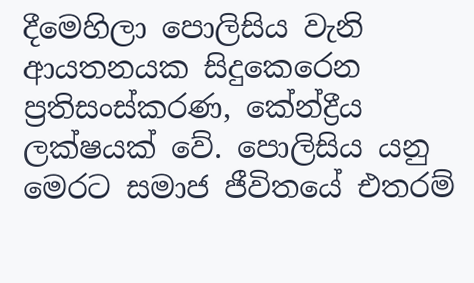දීමෙහිලා පොලිසිය වැනි ආයතනයක සිදුකෙරෙන ප්‍රතිසංස්කරණ, කේන්ද්‍රීය ලක්ෂයක් වේ. පොලිසිය යනු මෙරට සමාජ ජීවිතයේ එතරම්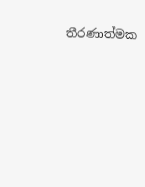තීරණාත්මක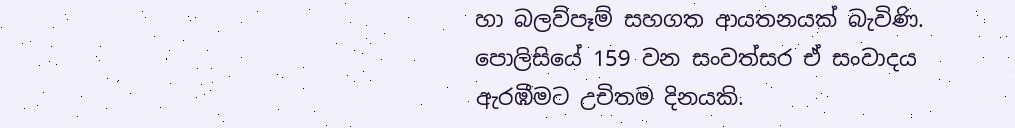හා බලව්පෑම් සහගත ආයතනයක් බැවිණි. පොලිසියේ 159 වන සංවත්සර ඒ සංවාදය ඇරඹීමට උචිතම දිනයකි.